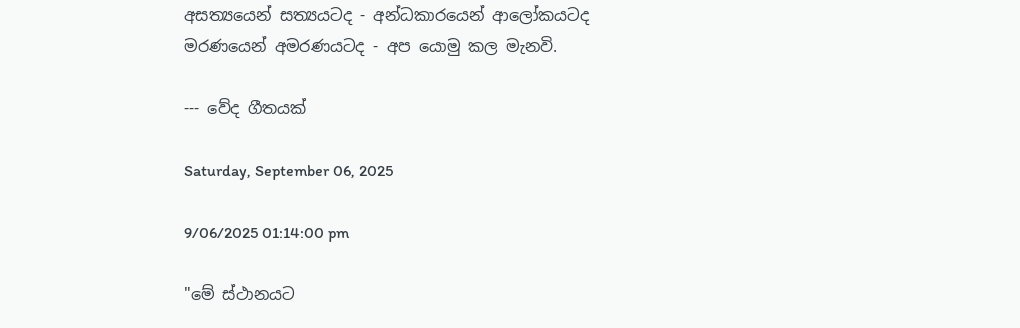අසත්‍යයෙන් සත්‍යයටද - අන්ධකාරයෙන් ආලෝකයටද
මරණයෙන් අමරණයටද - අප යොමු කල මැනවි.

--- වේද ගීතයක්

Saturday, September 06, 2025

9/06/2025 01:14:00 pm

"මේ ස්ථානයට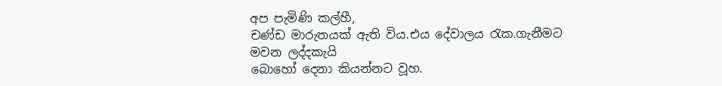අප පැමිණි කල්හී,
චණ්ඩ මාරුතයක් ඇති විය.එය දේවාලය රැක.ගැනීමට මවන ලද්දකැයි
බොහෝ දෙනා කියන්නට වූහ.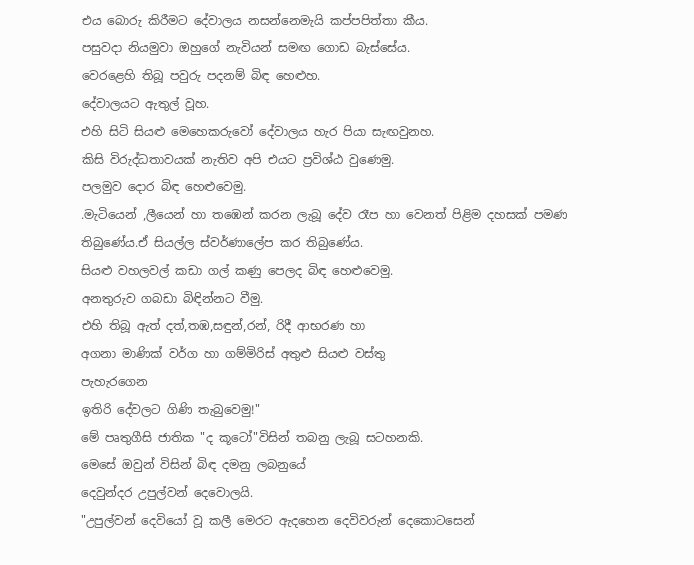එය බොරු කිරීමට දේවාලය නසන්නෙමැයි කප්පපිත්තා කීය.
පසුවදා නියමුවා ඔහුගේ නැවියන් සමඟ ගොඩ බැස්සේය.
වෙරළෙහි තිබූ පවුරු පදනම් බිඳ හෙළුහ.
දේවාලයට ඇතුල් වූහ.
එහි සිටි සියළු මෙහෙකරුවෝ දේවාලය හැර පියා සැඟවුනහ.
කිසි විරුද්ධතාවයක් නැතිව අපි එයට ප්‍රවිශ්ඨ වුණෙමු.
පලමුව දොර බිඳ හෙළුවෙමු.
.මැටියෙන් ,ලීයෙන් හා තඹෙන් කරන ලැබූ දේව රෑප හා වෙනත් පිළිම දහසක් පමණ තිබුණේය.ඒ සියල්ල ස්වර්ණාලේප කර තිබුණේය.
සියළු වහලවල් කඩා ගල් කණු පෙලද බිඳ හෙළුවෙමු.
අනතුරුව ගබඩා බිඳින්නට වීමු.
එහි තිබූ ඇත් දත්,තඹ,සඳුන්,රන්, රිදී ආභරණ හා
අගනා මාණික් වර්ග හා ගම්මිරිස් අතුළු සියළු වස්තු
පැහැරගෙන
ඉතිරි දේවලට ගිණි තැබුවෙමු!"
මේ පෘතුගීසි ජාතික "ද කූටෝ"විසින් තබනු ලැබූ සටහනකි.
මෙසේ ඔවුන් විසින් බිඳ දමනු ලබනුයේ
දෙවුන්දර උපුල්වන් දෙවොලයි.
"උපුල්වන් දෙවියෝ වූ කලී මෙරට ඇදහෙන දෙවිවරුන් දෙකොටසෙන්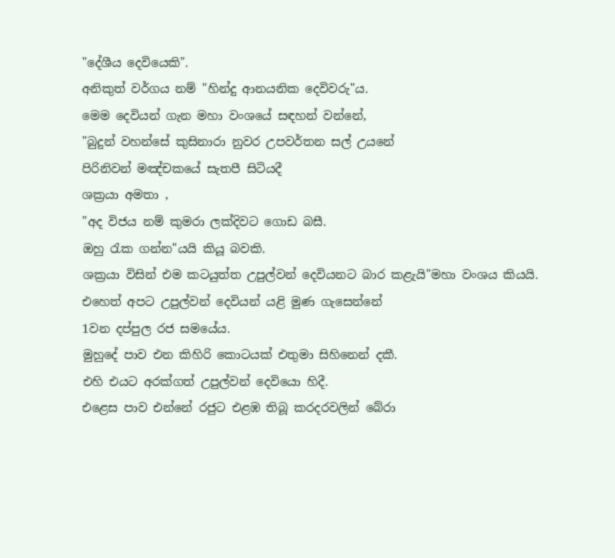"දේශීය දෙවියෙකි".
අනිකුත් වර්ගය නම් "හින්දු ආනයනික දෙවිවරු"ය.
මෙම දෙවියන් ගැන මහා වංශයේ සඳහන් වන්නේ,
"බුදුන් වහන්සේ කුසිනාරා නුවර උපවර්තන සල් උයනේ
පිරිනිවන් මඤ්චකයේ සැතපී සිටියදී
ශක්‍රයා අමතා ,
"අද විජය නම් කුමරා ලක්දිවට ගොඩ බසී.
ඔහු රැක ගන්න"යයි කියූ බවකි.
ශක්‍රයා විසින් එම කටයුත්ත උපුල්වන් දෙවියනට බාර කළැයි"මහා වංශය කියයි.
එහෙත් අපට උපුල්වන් දෙවියන් යළි මුණ ගැසෙන්නේ
1වන දප්පුල රජ සමයේය.
මුහුදේ පාව එන කිහිරි කොටයක් එතුමා සිහිනෙන් දකී.
එහි එයට අරක්ගත් උපුල්වන් දෙවියො හිදී.
එළෙස පාව එන්නේ රජුට එළඹ තිබූ කරදරවලින් බේරා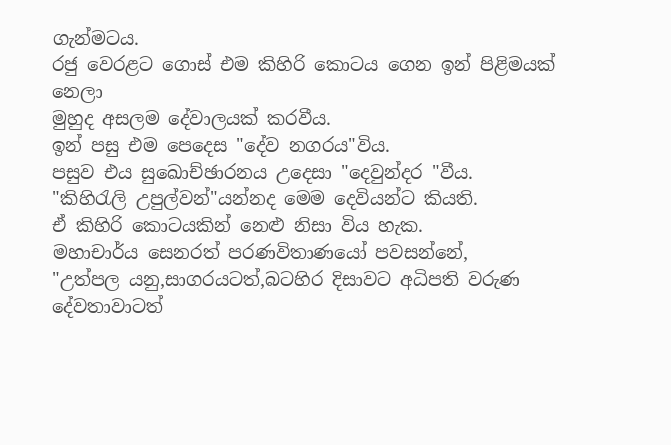ගැන්මටය.
රජු වෙරළට ගොස් එම කිහිරි කොටය ගෙන ඉන් පිළිමයක් නෙලා
මුහුද අසලම දේවාලයක් කරවීය.
ඉන් පසු එම පෙදෙස "දේව නගරය"විය.
පසුව එය සුඛොච්ඡාරනය උදෙසා "දෙවුන්දර "වීය.
"කිහිරැලි උපුල්වන්"යන්නද මෙම දෙවියන්ට කියති.
ඒ කිහිරි කොටයකින් නෙළු නිසා විය හැක.
මහාචාර්ය සෙනරත් පරණවිතාණයෝ පවසන්නේ,
"උත්පල යනු,සාගරයටත්,බටහිර දිසාවට අධිපති වරුණ දේවතාවාටත්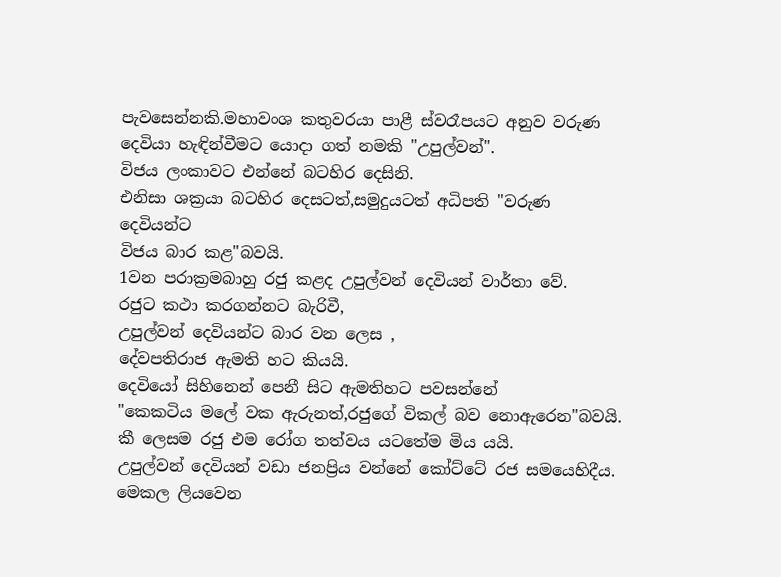පැවසෙන්නකි.මහාවංශ කතුවරයා පාළී ස්වරෑපයට අනුව වරුණ දෙවියා හැඳින්වීමට යොදා ගත් නමකි "උපුල්වන්".
විජය ලංකාවට එන්නේ බටහිර දෙසිනි.
එනිසා ශක්‍රයා බටහිර දෙසටත්,සමුදුයටත් අධිපති "වරුණ දෙවියන්ට
විජය බාර කළ"බවයි.
1වන පරාක්‍රමබාහු රජු කළද උපුල්වන් දෙවියන් වාර්තා වේ.
රජුට කථා කරගන්නට බැරිවී,
උපුල්වන් දෙවියන්ට බාර වන ලෙස ,
දේවපතිරාජ ඇමති හට කියයි.
දෙවියෝ සිහිනෙන් පෙනී සිට ඇමතිහට පවසන්නේ
"කෙකටිය මලේ වක ඇරුනත්,රජුගේ විකල් බව නොඇරෙන"බවයි.
කී ලෙසම රජු එම රෝග තත්වය යටතේම මිය යයි.
උපුල්වන් දෙවියන් වඩා ජනප්‍රිය වන්නේ කෝට්ටේ රජ සමයෙහිදීය.
මෙකල ලියවෙන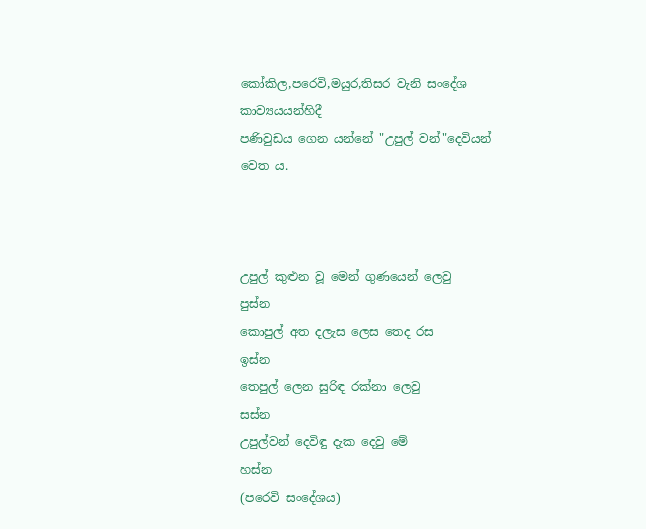කෝකිල,පරෙවි,මයුර,තිසර වැනි සංදේශ කාව්‍යයයන්හිදී
පණිවුඩය ගෙන යන්නේ "උපුල් වන්"දෙවියන් වෙත ය.



උපුල් කුළුන වූ මෙන් ගුණයෙන් ලෙවු         පුස්න
කොපුල් අත දලැස ලෙස තෙද රස            ඉස්න
තෙපුල් ලෙන සුරිඳ රක්නා ලෙවු              සස්න
උපුල්වන් දෙවිඳු දැක දෙවු මේ                හස්න
(පරෙවි සංදේශය)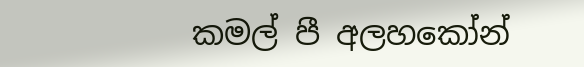කමල් පී අලහකෝන්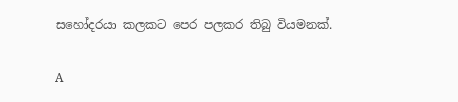සහෝදරයා කලකට පෙර පලකර තිබු වියමනක්.

A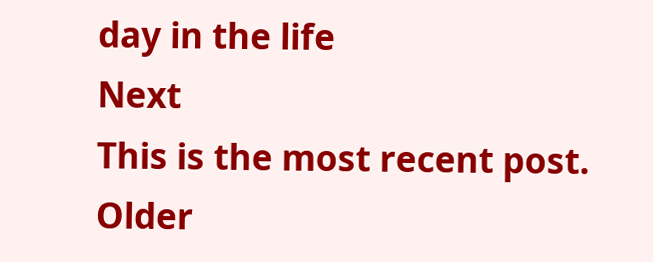day in the life
Next
This is the most recent post.
Older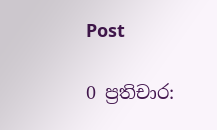Post

0 ප්‍රතිචාර: